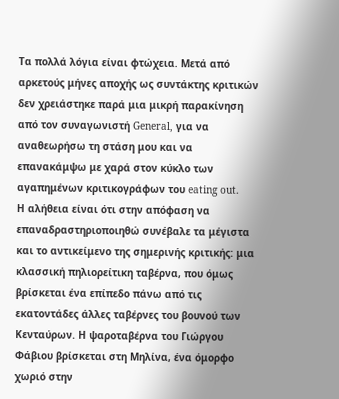Τα πολλά λόγια είναι φτώχεια. Μετά από αρκετούς μήνες αποχής ως συντάκτης κριτικών δεν χρειάστηκε παρά μια μικρή παρακίνηση από τον συναγωνιστή General, για να αναθεωρήσω τη στάση μου και να επανακάμψω με χαρά στον κύκλο των αγαπημένων κριτικογράφων του eating out.
Η αλήθεια είναι ότι στην απόφαση να επαναδραστηριοποιηθώ συνέβαλε τα μέγιστα και το αντικείμενο της σημερινής κριτικής: μια κλασσική πηλιορείτικη ταβέρνα, που όμως βρίσκεται ένα επίπεδο πάνω από τις εκατοντάδες άλλες ταβέρνες του βουνού των Κενταύρων. Η ψαροταβέρνα του Γιώργου Φάβιου βρίσκεται στη Μηλίνα, ένα όμορφο χωριό στην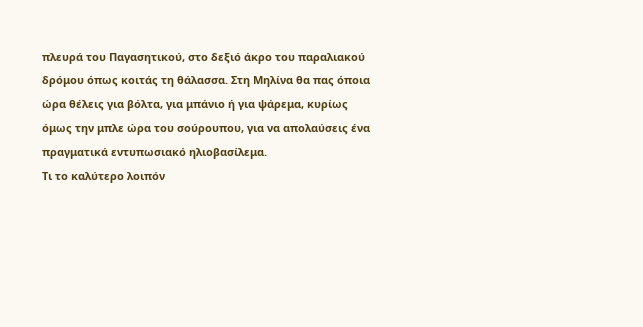πλευρά του Παγασητικού, στο δεξιό άκρο του παραλιακού δρόμου όπως κοιτάς τη θάλασσα. Στη Μηλίνα θα πας όποια ώρα θέλεις για βόλτα, για μπάνιο ή για ψάρεμα, κυρίως όμως την μπλε ώρα του σούρουπου, για να απολαύσεις ένα πραγματικά εντυπωσιακό ηλιοβασίλεμα.
Τι το καλύτερο λοιπόν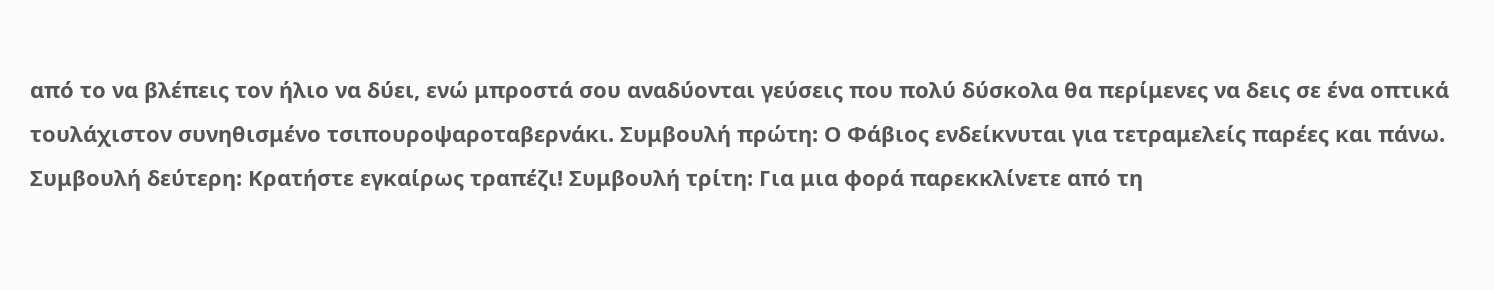από το να βλέπεις τον ήλιο να δύει, ενώ μπροστά σου αναδύονται γεύσεις που πολύ δύσκολα θα περίμενες να δεις σε ένα οπτικά τουλάχιστον συνηθισμένο τσιπουροψαροταβερνάκι. Συμβουλή πρώτη: Ο Φάβιος ενδείκνυται για τετραμελείς παρέες και πάνω. Συμβουλή δεύτερη: Κρατήστε εγκαίρως τραπέζι! Συμβουλή τρίτη: Για μια φορά παρεκκλίνετε από τη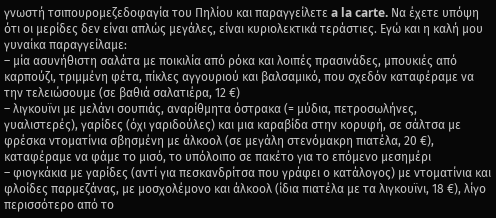γνωστή τσιπουρομεζεδοφαγία του Πηλίου και παραγγείλετε a la carte. Να έχετε υπόψη ότι οι μερίδες δεν είναι απλώς μεγάλες, είναι κυριολεκτικά τεράστιες. Εγώ και η καλή μου γυναίκα παραγγείλαμε:
– μία ασυνήθιστη σαλάτα με ποικιλία από ρόκα και λοιπές πρασινάδες, μπουκιές από καρπούζι, τριμμένη φέτα, πίκλες αγγουριού και βαλσαμικό, που σχεδόν καταφέραμε να την τελειώσουμε (σε βαθιά σαλατιέρα, 12 €)
– λιγκουϊνι με μελάνι σουπιάς, αναρίθμητα όστρακα (= μύδια, πετροσωλήνες, γυαλιστερές), γαρίδες (όχι γαριδούλες) και μια καραβίδα στην κορυφή, σε σάλτσα με φρέσκα ντοματίνια σβησμένη με άλκοολ (σε μεγάλη στενόμακρη πιατέλα, 20 €), καταφέραμε να φάμε το μισό, το υπόλοιπο σε πακέτο για το επόμενο μεσημέρι
– φιογκάκια με γαρίδες (αντί για πεσκανδρίτσα που γράφει ο κατάλογος) με ντοματίνια και φλοίδες παρμεζάνας, με μοσχολέμονο και άλκοολ (ίδια πιατέλα με τα λιγκουϊνι, 18 €), λίγο περισσότερο από το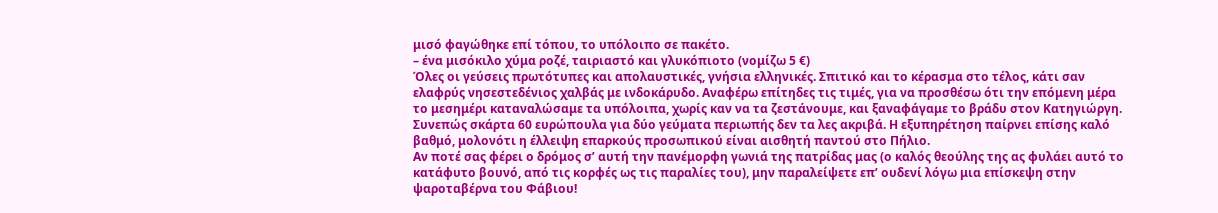μισό φαγώθηκε επί τόπου, το υπόλοιπο σε πακέτο.
– ένα μισόκιλο χύμα ροζέ, ταιριαστό και γλυκόπιοτο (νομίζω 5 €)
Όλες οι γεύσεις πρωτότυπες και απολαυστικές, γνήσια ελληνικές. Σπιτικό και το κέρασμα στο τέλος, κάτι σαν ελαφρύς νησεστεδένιος χαλβάς με ινδοκάρυδο. Αναφέρω επίτηδες τις τιμές, για να προσθέσω ότι την επόμενη μέρα το μεσημέρι καταναλώσαμε τα υπόλοιπα, χωρίς καν να τα ζεστάνουμε, και ξαναφάγαμε το βράδυ στον Κατηγιώργη. Συνεπώς σκάρτα 60 ευρώπουλα για δύο γεύματα περιωπής δεν τα λες ακριβά. Η εξυπηρέτηση παίρνει επίσης καλό βαθμό, μολονότι η έλλειψη επαρκούς προσωπικού είναι αισθητή παντού στο Πήλιο.
Αν ποτέ σας φέρει ο δρόμος σ’ αυτή την πανέμορφη γωνιά της πατρίδας μας (ο καλός θεούλης της ας φυλάει αυτό το κατάφυτο βουνό, από τις κορφές ως τις παραλίες του), μην παραλείψετε επ’ ουδενί λόγω μια επίσκεψη στην ψαροταβέρνα του Φάβιου!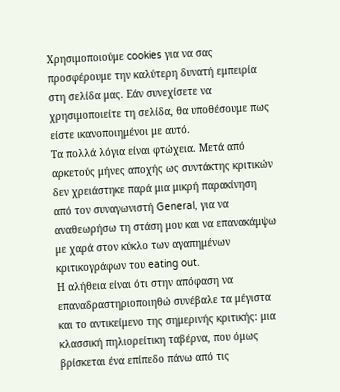Χρησιμοποιούμε cookies για να σας προσφέρουμε την καλύτερη δυνατή εμπειρία στη σελίδα μας. Εάν συνεχίσετε να χρησιμοποιείτε τη σελίδα, θα υποθέσουμε πως είστε ικανοποιημένοι με αυτό.
Τα πολλά λόγια είναι φτώχεια. Μετά από αρκετούς μήνες αποχής ως συντάκτης κριτικών δεν χρειάστηκε παρά μια μικρή παρακίνηση από τον συναγωνιστή General, για να αναθεωρήσω τη στάση μου και να επανακάμψω με χαρά στον κύκλο των αγαπημένων κριτικογράφων του eating out.
Η αλήθεια είναι ότι στην απόφαση να επαναδραστηριοποιηθώ συνέβαλε τα μέγιστα και το αντικείμενο της σημερινής κριτικής: μια κλασσική πηλιορείτικη ταβέρνα, που όμως βρίσκεται ένα επίπεδο πάνω από τις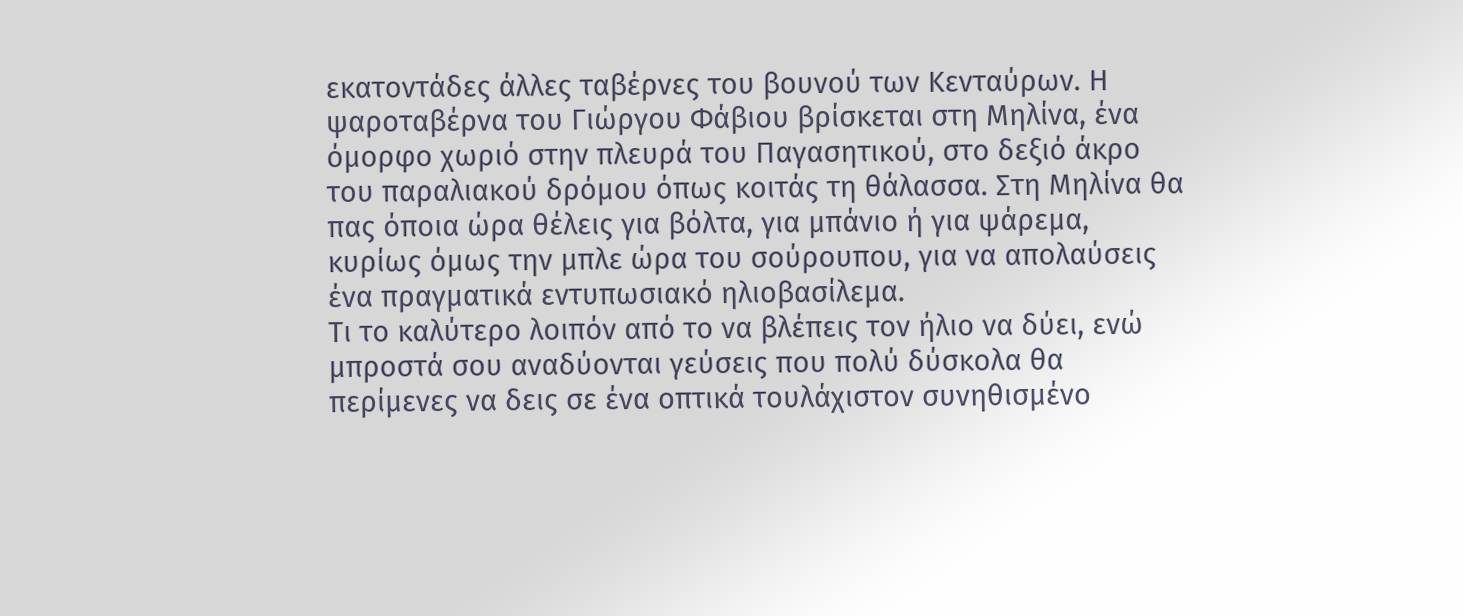εκατοντάδες άλλες ταβέρνες του βουνού των Κενταύρων. Η ψαροταβέρνα του Γιώργου Φάβιου βρίσκεται στη Μηλίνα, ένα όμορφο χωριό στην πλευρά του Παγασητικού, στο δεξιό άκρο του παραλιακού δρόμου όπως κοιτάς τη θάλασσα. Στη Μηλίνα θα πας όποια ώρα θέλεις για βόλτα, για μπάνιο ή για ψάρεμα, κυρίως όμως την μπλε ώρα του σούρουπου, για να απολαύσεις ένα πραγματικά εντυπωσιακό ηλιοβασίλεμα.
Τι το καλύτερο λοιπόν από το να βλέπεις τον ήλιο να δύει, ενώ μπροστά σου αναδύονται γεύσεις που πολύ δύσκολα θα περίμενες να δεις σε ένα οπτικά τουλάχιστον συνηθισμένο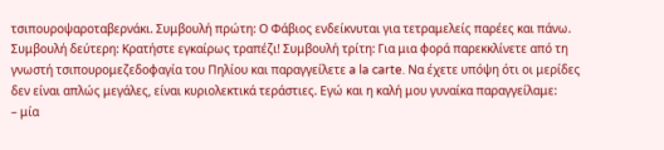τσιπουροψαροταβερνάκι. Συμβουλή πρώτη: Ο Φάβιος ενδείκνυται για τετραμελείς παρέες και πάνω. Συμβουλή δεύτερη: Κρατήστε εγκαίρως τραπέζι! Συμβουλή τρίτη: Για μια φορά παρεκκλίνετε από τη γνωστή τσιπουρομεζεδοφαγία του Πηλίου και παραγγείλετε a la carte. Να έχετε υπόψη ότι οι μερίδες δεν είναι απλώς μεγάλες, είναι κυριολεκτικά τεράστιες. Εγώ και η καλή μου γυναίκα παραγγείλαμε:
– μία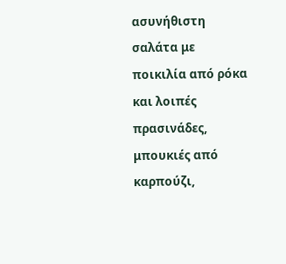ασυνήθιστη σαλάτα με ποικιλία από ρόκα και λοιπές πρασινάδες, μπουκιές από καρπούζι,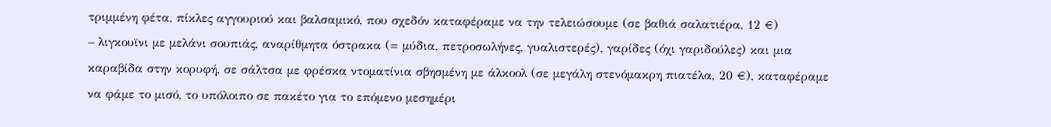τριμμένη φέτα, πίκλες αγγουριού και βαλσαμικό, που σχεδόν καταφέραμε να την τελειώσουμε (σε βαθιά σαλατιέρα, 12 €)
– λιγκουϊνι με μελάνι σουπιάς, αναρίθμητα όστρακα (= μύδια, πετροσωλήνες, γυαλιστερές), γαρίδες (όχι γαριδούλες) και μια καραβίδα στην κορυφή, σε σάλτσα με φρέσκα ντοματίνια σβησμένη με άλκοολ (σε μεγάλη στενόμακρη πιατέλα, 20 €), καταφέραμε να φάμε το μισό, το υπόλοιπο σε πακέτο για το επόμενο μεσημέρι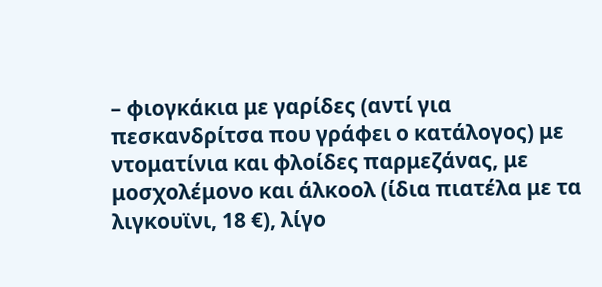– φιογκάκια με γαρίδες (αντί για πεσκανδρίτσα που γράφει ο κατάλογος) με ντοματίνια και φλοίδες παρμεζάνας, με μοσχολέμονο και άλκοολ (ίδια πιατέλα με τα λιγκουϊνι, 18 €), λίγο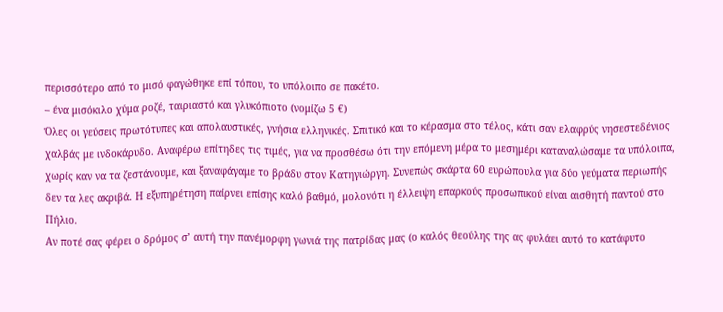περισσότερο από το μισό φαγώθηκε επί τόπου, το υπόλοιπο σε πακέτο.
– ένα μισόκιλο χύμα ροζέ, ταιριαστό και γλυκόπιοτο (νομίζω 5 €)
Όλες οι γεύσεις πρωτότυπες και απολαυστικές, γνήσια ελληνικές. Σπιτικό και το κέρασμα στο τέλος, κάτι σαν ελαφρύς νησεστεδένιος χαλβάς με ινδοκάρυδο. Αναφέρω επίτηδες τις τιμές, για να προσθέσω ότι την επόμενη μέρα το μεσημέρι καταναλώσαμε τα υπόλοιπα, χωρίς καν να τα ζεστάνουμε, και ξαναφάγαμε το βράδυ στον Κατηγιώργη. Συνεπώς σκάρτα 60 ευρώπουλα για δύο γεύματα περιωπής δεν τα λες ακριβά. Η εξυπηρέτηση παίρνει επίσης καλό βαθμό, μολονότι η έλλειψη επαρκούς προσωπικού είναι αισθητή παντού στο Πήλιο.
Αν ποτέ σας φέρει ο δρόμος σ’ αυτή την πανέμορφη γωνιά της πατρίδας μας (ο καλός θεούλης της ας φυλάει αυτό το κατάφυτο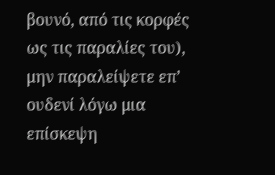βουνό, από τις κορφές ως τις παραλίες του), μην παραλείψετε επ’ ουδενί λόγω μια επίσκεψη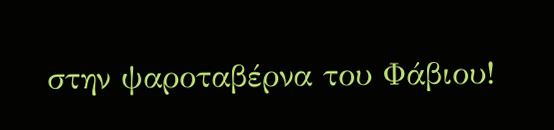στην ψαροταβέρνα του Φάβιου!